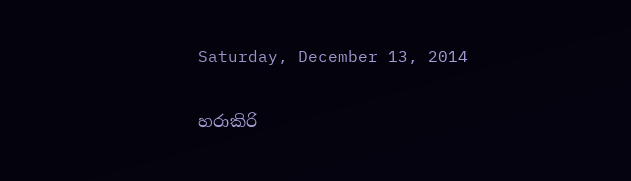Saturday, December 13, 2014

හරාකිරි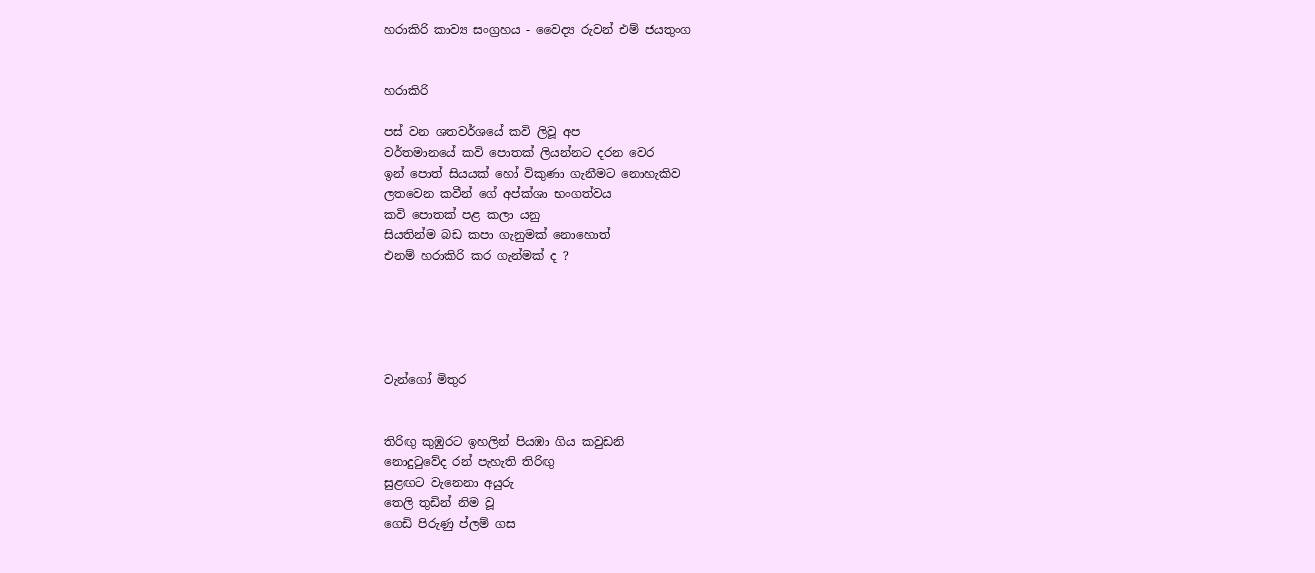හරාකිරි කාව්‍ය සංග්‍රහය - වෛද්‍ය රුවන් එම් ජයතුංග


හරාකිරි

පස් වන ශතවර්ශයේ කවි ලිවූ අප
වර්තමානයේ කවි පොතක් ලියන්නට දරන වෙර
ඉන් පොත් සියයක් හෝ විකුණා ගැනීමට නොහැකිව
ලතවෙන කවීන් ගේ අප්ක්ශා භංගත්වය
කවි පොතක් පළ කලා යනු
සියතින්ම බඩ කපා ගැනුමක් නොහොත්
එනම් හරාකිරි කර ගැන්මක් ද ?





වැන්ගෝ මිතුර


තිරිඟු කුඹුරට ඉහලින් පියඹා ගිය කවුඩනි
නොදුටුවේද රන් පැහැති තිරිඟු
සුළඟට වැනෙනා අයුරු
තෙලි තුඩින් නිම වූ
ගෙඩි පිරුණු ප්ලම් ගස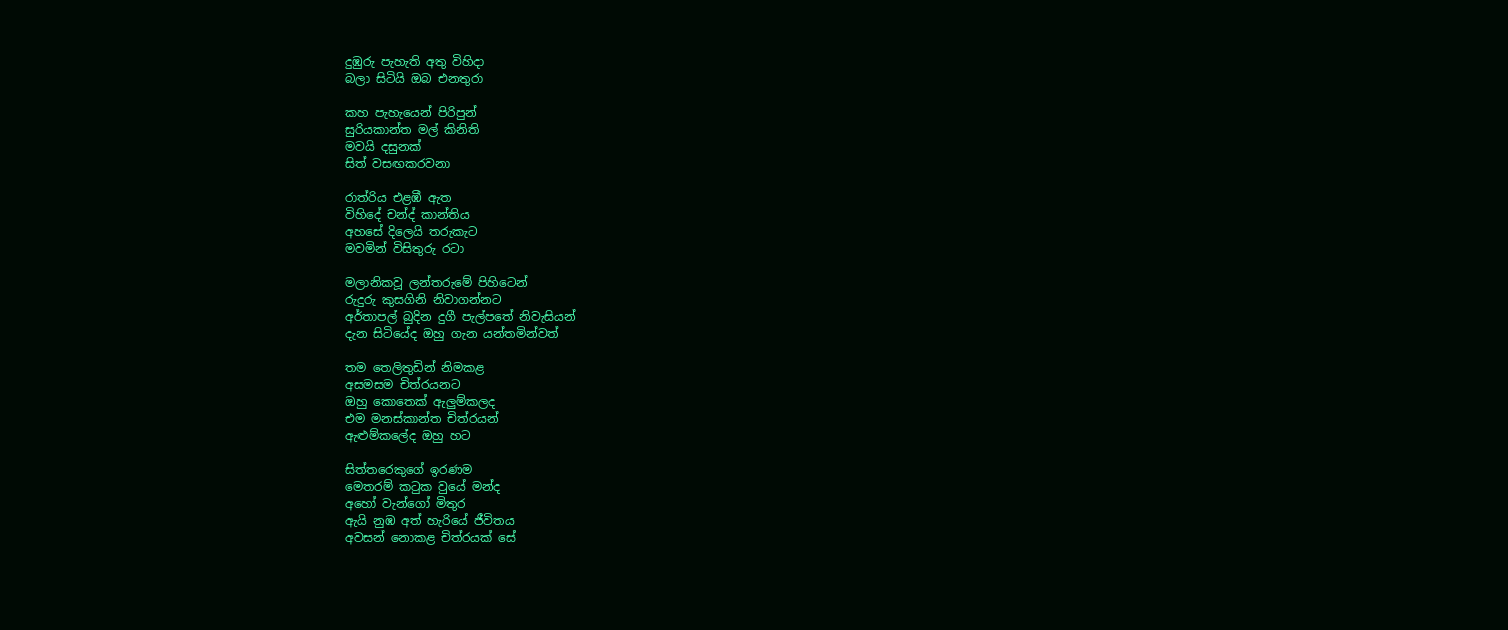දුඹුරු පැහැති අතු විහිදා
බලා සිටියි ඔබ එනතුරා

කහ පැහැයෙන් පිරිපුන්
සුරියකාන්ත මල් කිනිති
මවයි දසුනක්
සිත් වසඟකරවනා

රාත්රිය එළඹී ඇත
විහිදේ චන්ද් කාන්තිය
අහසේ දිලෙයි තරුකැට
මවමින් විසිතුරු රටා

මලානිකවූ ලන්තරුමේ පිහිටෙන්
රුදුරු කුසගිනි නිවාගන්නට
අර්තාපල් බුදින දුගී පැල්පතේ නිවැසියන්
දැන සිටියේද ඔහු ගැන යන්තමින්වත්

තම තෙලිතුඩින් නිමකළ
අසමසම චිත්රයනට
ඔහු කොතෙක් ඇලුම්කලද
එම මනස්කාන්ත චිත්රයන්
ඇළුම්කලේද ඔහු හට

සිත්තරෙකුගේ ඉරණම
මෙතරම් කටුක වුයේ මන්ද
අහෝ වැන්ගෝ මිතුර
ඇයි නුඹ අත් හැරියේ ජීවිතය
අවසන් නොකළ චිත්රයක් සේ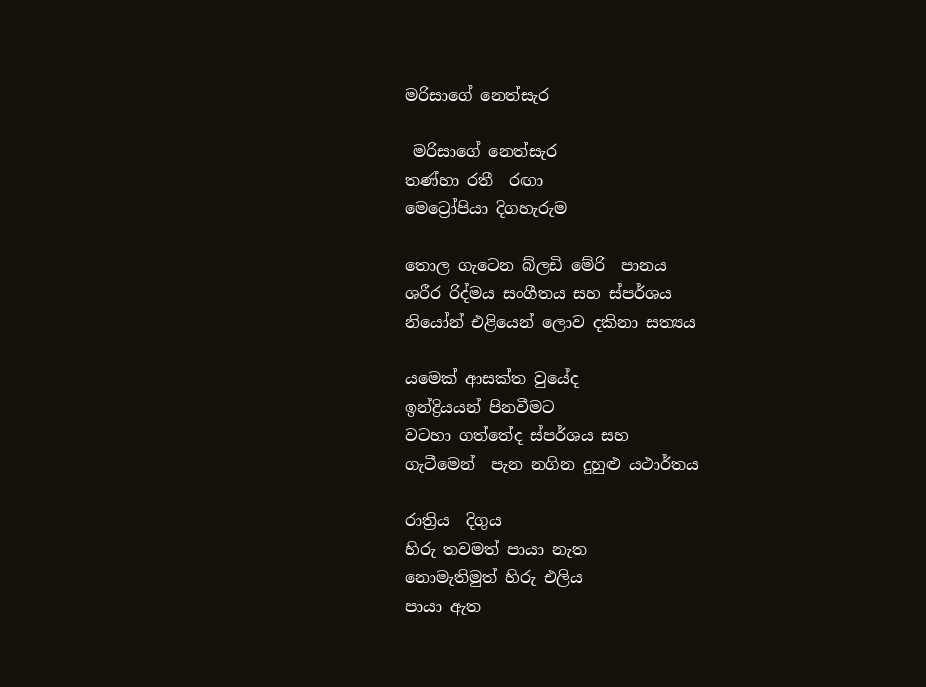මරිසාගේ නෙත්සැර

 මරිසාගේ නෙත්සැර
තණ්හා රතී  රඟා
මෙට්‍රෝපියා දිගහැරුම

තොල ගැටෙන බ්ලඩි මේරි  පානය
ශරීර රිද්මය සංගීතය සහ ස්පර්ශය
නියෝන් එළියෙන් ලොව දකිනා සත්‍යය

යමෙක් ආසක්ත වුයේද
ඉන්ද්‍රියයන් පිනවීමට
වටහා ගත්තේද ස්පර්ශය සහ
ගැටීමෙන්  පැන නගින දුහුළු යථාර්තය

රාත්‍රිය  දිගුය
හිරු තවමත් පායා නැත
නොමැතිමුත් හිරු එලිය
පායා ඇත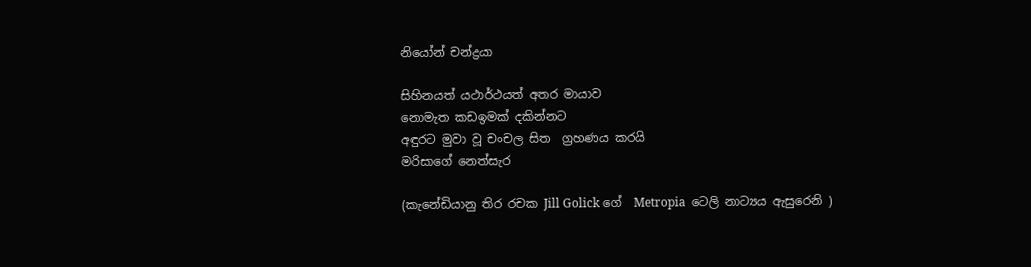නියෝන් චන්ද්‍රයා

සිහිනයත් යථාර්ථයත් අතර මායාව
නොමැත කඩඉමක් දකින්නට
අඳුරට මුවා වූ චංචල සිත  ග්‍රහණය කරයි
මරිසාගේ නෙත්සැර

(කැනේඩියානු තිර රචක Jill Golick ගේ  Metropia  ටෙලි නාට්‍යය ඇසුරෙනි )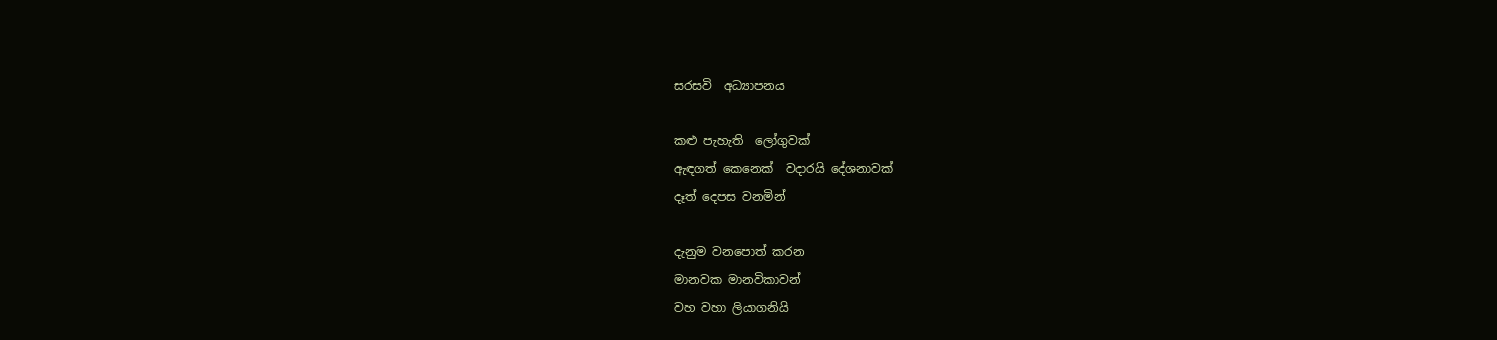සරසවි  අධ්‍යාපනය

කළු පැහැති  ලෝගුවක්
ඇඳගත් කෙනෙක්  වදාරයි දේශනාවක්
දෑත් දෙපස වනමින්

දැනුම වනපොත් කරන
මානවක මානවිකාවන්
වහ වහා ලියාගනියි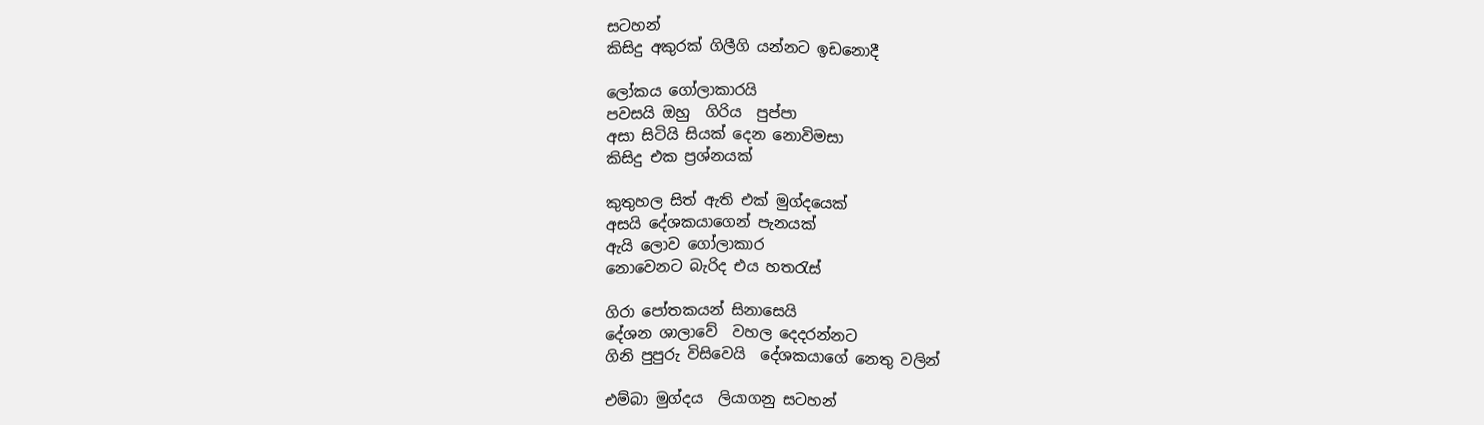සටහන්
කිසිදු අකුරක් ගිලීගි යන්නට ඉඩනොදී

ලෝකය ගෝලාකාරයි
පවසයි ඔහු  ගිරිය  පුප්පා
අසා සිටියි සියක් දෙන නොවිමසා
කිසිදු එක ප්‍රශ්නයක්

කුතුහල සිත් ඇති එක් මුග්දයෙක්
අසයි දේශකයාගෙන් පැනයක්
ඇයි ලොව ගෝලාකාර
නොවෙනට බැරිද එය හතරැස්

ගිරා පෝතකයන් සිනාසෙයි
දේශන ශාලාවේ  වහල දෙදරන්නට
ගිනි පුපුරු විසිවෙයි  දේශකයාගේ නෙතු වලින්

එම්බා මුග්දය  ලියාගනු සටහන්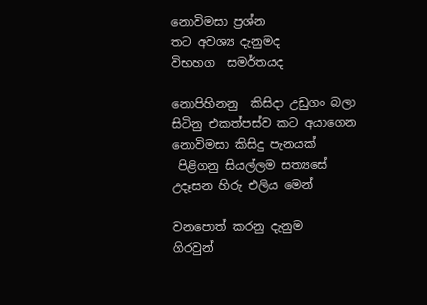නොවිමසා ප්‍රශ්න
තට අවශ්‍ය දැනුමද
විභහග  සමර්තයද

නොපිහිනනු  කිසිදා උඩුගං බලා
සිටිනු එකත්පස්ව කට අයාගෙන
නොවිමසා කිසිදු පැනයක්
 පිළිගනු සියල්ලම සත්‍යසේ
උදෑසන හිරු එලිය මෙන්

වනපොත් කරනු දැනුම
ගිරවුන්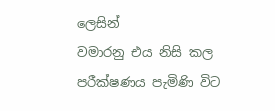ලෙසින්
වමාරනු එය නිසි කල
පරීක්ෂණය පැමිණි විට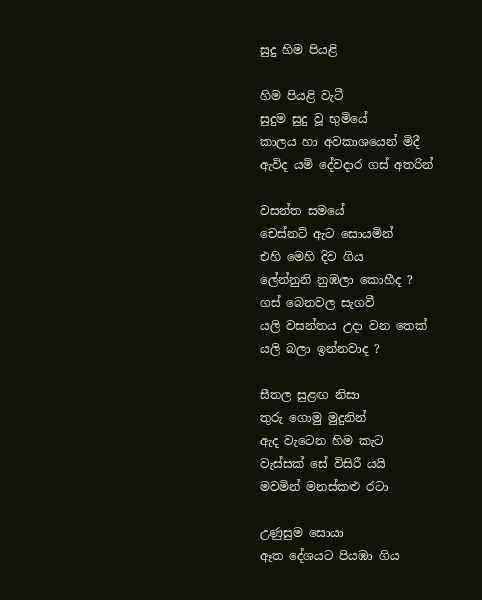සුදු හිම පියළි

හිම පියළි වැටී
සුදුම සුදු වූ භුමියේ
කාලය හා අවකාශයෙන් මිදී
ඇවිද යමි දේවදාර ගස් අතරින්

වසන්ත සමයේ
චෙස්නට් ඇට සොයමින්
එහි මෙහි දිව ගිය
ලේන්නුනි නුඹලා කොහීද ?
ගස් බෙනවල සැගවී
යලි වසන්තය උදා වන තෙක්
යලි බලා ඉන්නවාද ?

සීතල සුළඟ නිසා
තුරු ගොමු මුදුනින්
ඇද වැටෙන හිම කැට
වැස්සක් සේ විසිරී යයි
මවමින් මනස්කළු රටා

උණුසුම සොයා
ඈත දේශයට පියඹා ගිය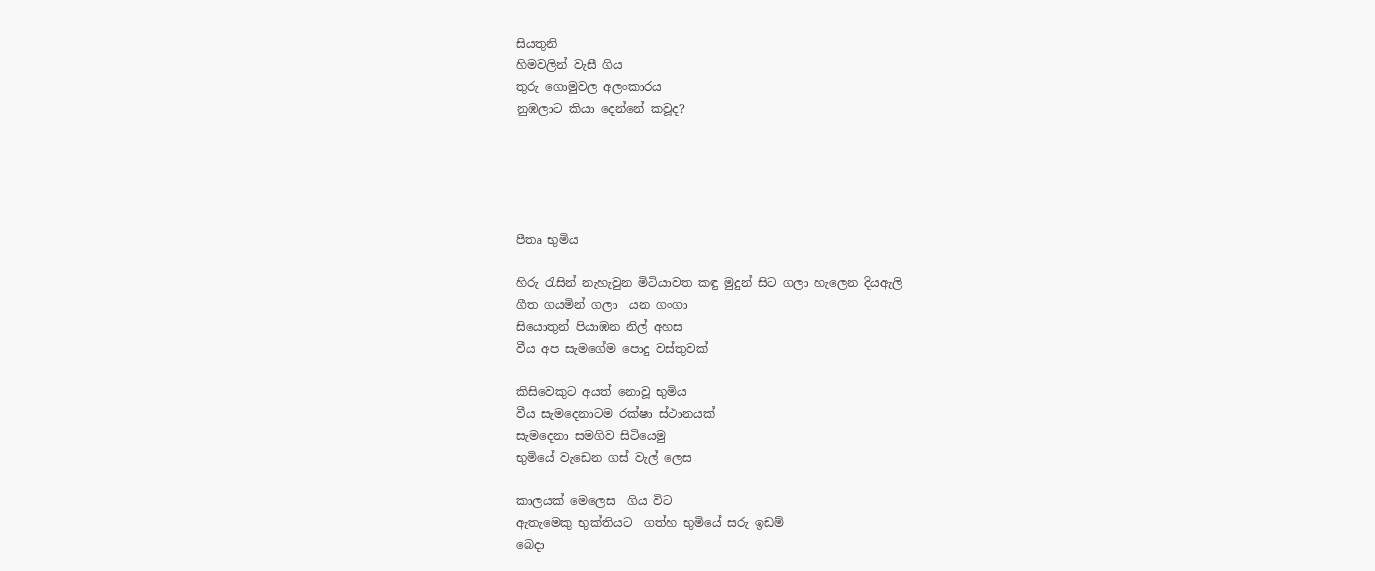සියතුනි
හිමවලින් වැසී ගිය
තුරු ගොමුවල අලංකාරය
නුඹලාට කියා දෙන්නේ කවූද?





පීතෘ භුමිය

හිරු රැසින් නැහැවුන මිටියාවත කඳු මුදුන් සිට ගලා හැලෙන දියඇලි
ගීත ගයමින් ගලා  යන ගංගා
සියොතුන් පියාඹන නිල් අහස
වීය අප සැමගේම පොදු වස්තුවක්

කිසිවෙකුට අයත් නොවූ භුමිය
වීය සැමදෙනාටම රක්ෂා ස්ථානයක්
සැමදෙනා සමගිව සිටියෙමු
භුමියේ වැඩෙන ගස් වැල් ලෙස

කාලයක් මෙලෙස  ගිය විට
ඇතැමෙකු භුක්තියට  ගත්හ භුමියේ සරු ඉඩම්
බෙදා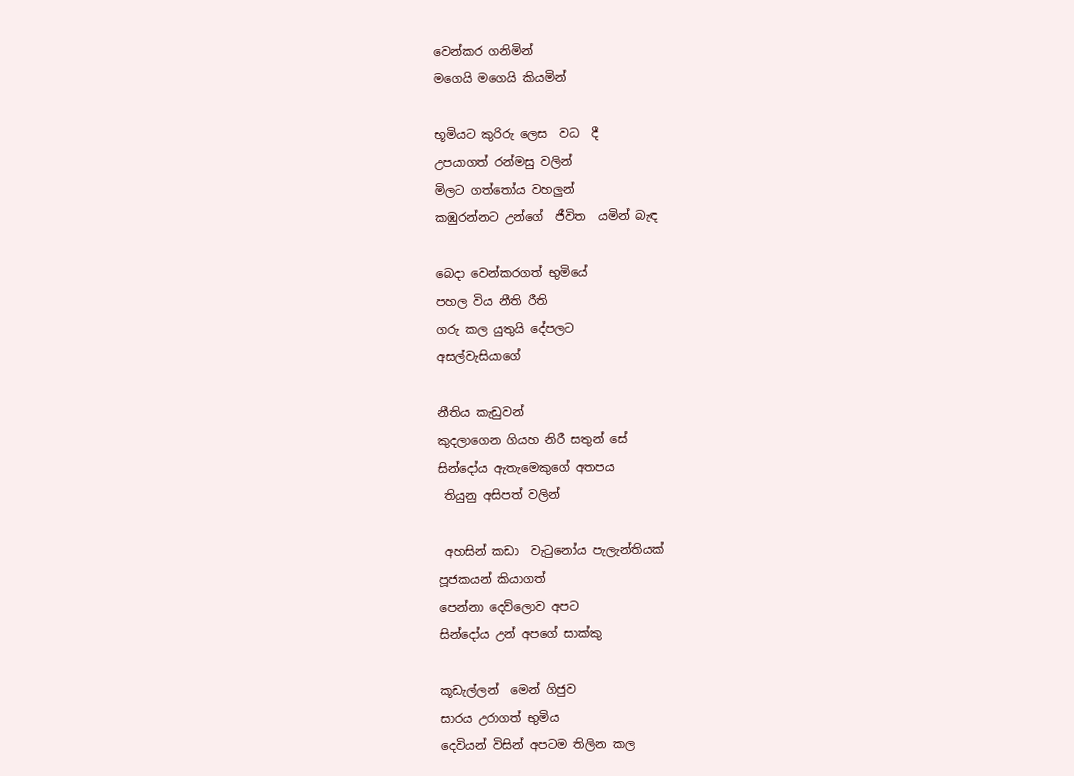වෙන්කර ගනිමින්
මගෙයි මගෙයි කියමින්

භූමියට කුරිරු ලෙස  වධ  දී
උපයාගත් රන්මසු වලින්
මිලට ගත්තෝය වහලුන්
කඹුරන්නට උන්ගේ  ජීවිත  යමින් බැඳ

බෙදා වෙන්කරගත් භුමියේ
පහල විය නීති රීති
ගරු කල යුතුයි දේපලට
අසල්වැසියාගේ

නීතිය කැඩුවන්
කුදලාගෙන ගියහ නිරී සතුන් සේ
සින්දෝය ඇතැමෙකුගේ අතපය
 තියුනු අසිපත් වලින්

 අහසින් කඩා  වැටුනෝය පැලැන්තියක්
පූජකයන් කියාගත්
පෙන්නා දෙව්ලොව අපට
සින්දෝය උන් අපගේ සාක්කු

කූඩැල්ලන්  මෙන් ගිජුව
සාරය උරාගත් භුමිය
දෙවියන් විසින් අපටම තිලින කල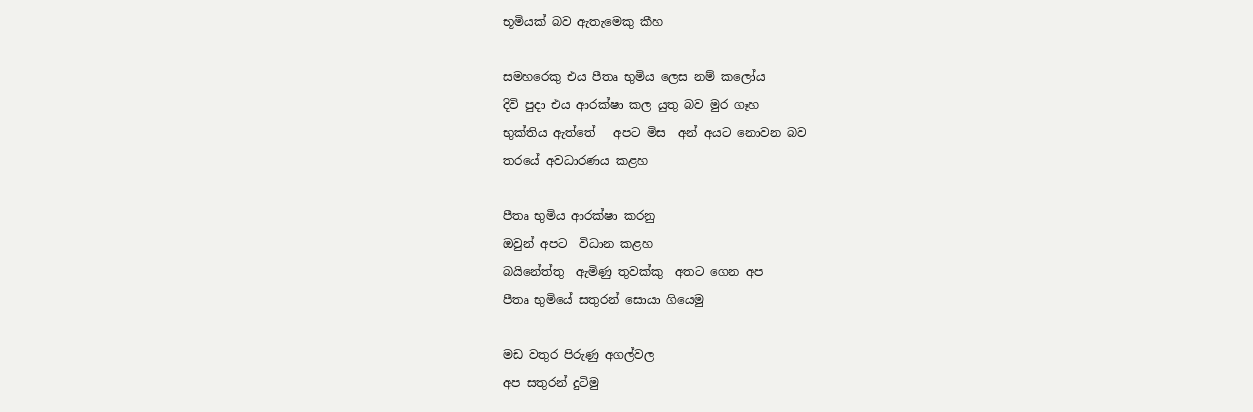භූමියක් බව ඇතැමෙකු කීහ

සමහරෙකු එය පීතෘ භුමිය ලෙස නම් කලෝය
දිවි පුදා එය ආරක්ෂා කල යුතු බව මුර ගෑහ
භුක්තිය ඇත්තේ   අපට මිස  අන් අයට නොවන බව
තරයේ අවධාරණය කළහ

පීතෘ භුමිය ආරක්ෂා කරනු
ඔවුන් අපට  විධාන කළහ
බයිනේත්තු  ඇමිණු තුවක්කු  අතට ගෙන අප
පීතෘ භුමියේ සතුරන් සොයා ගියෙමු

මඩ වතුර පිරුණු අගල්වල
අප සතුරන් දුටිමු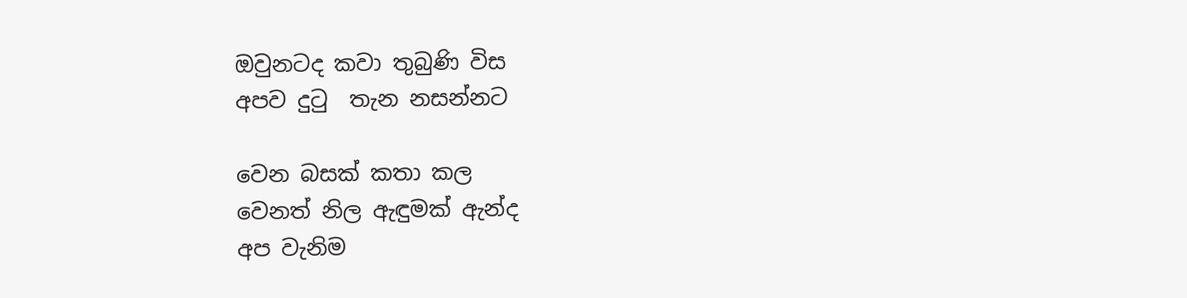ඔවුනටද කවා තුබුණි විස
අපව දුටු  තැන නසන්නට

වෙන බසක් කතා කල
වෙනත් නිල ඇඳුමක් ඇන්ද
අප වැනිම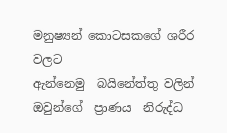මනුෂ්‍යන් කොටසකගේ ශරීර වලට
ඇන්නෙමු  බයිනේත්තු වලින්
ඔවුන්ගේ  ප්‍රාණය  නිරුද්ධ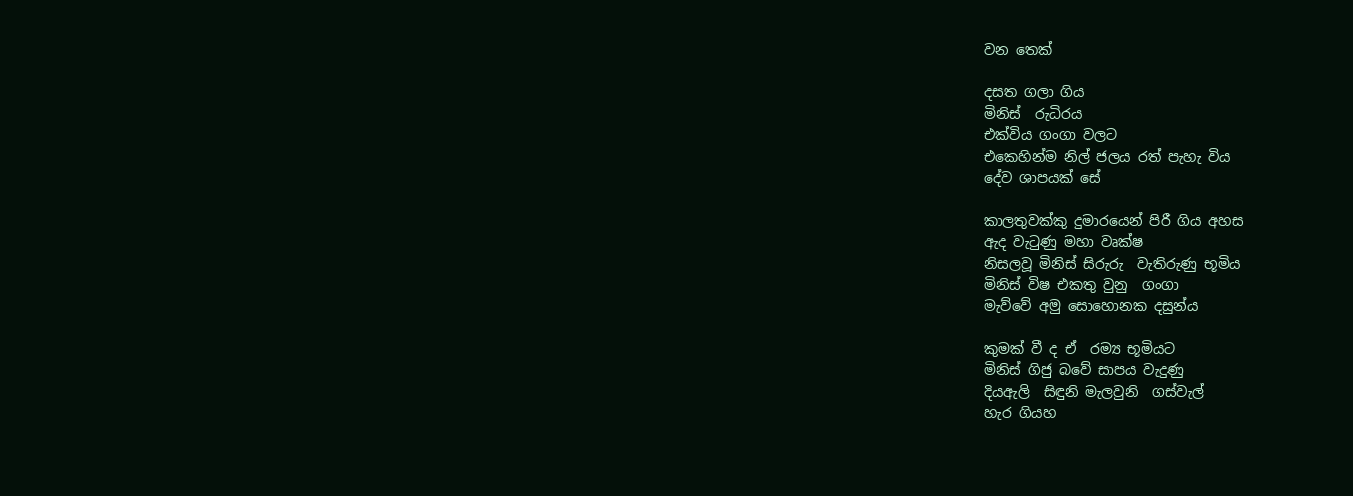වන තෙක්

දසත ගලා ගිය
මිනිස්  රුධිරය
එක්විය ගංගා වලට
එකෙහින්ම නිල් ජලය රත් පැහැ විය
දේව ශාපයක් සේ

කාලතුවක්කු දුමාරයෙන් පිරී ගිය අහස
ඇද වැටුණු මහා වෘක්ෂ
නිසලවූ මිනිස් සිරුරු  වැතිරුණු භූමිය
මිනිස් විෂ එකතු වුනු  ගංගා
මැව්වේ අමු සොහොනක දසුන්ය

කුමක් වී ද ඒ  රම්‍ය භූමියට
මිනිස් ගිජු බවේ සාපය වැදුණු
දියඇලි  සිඳුනි මැලවුනි  ගස්වැල්
හැර ගියහ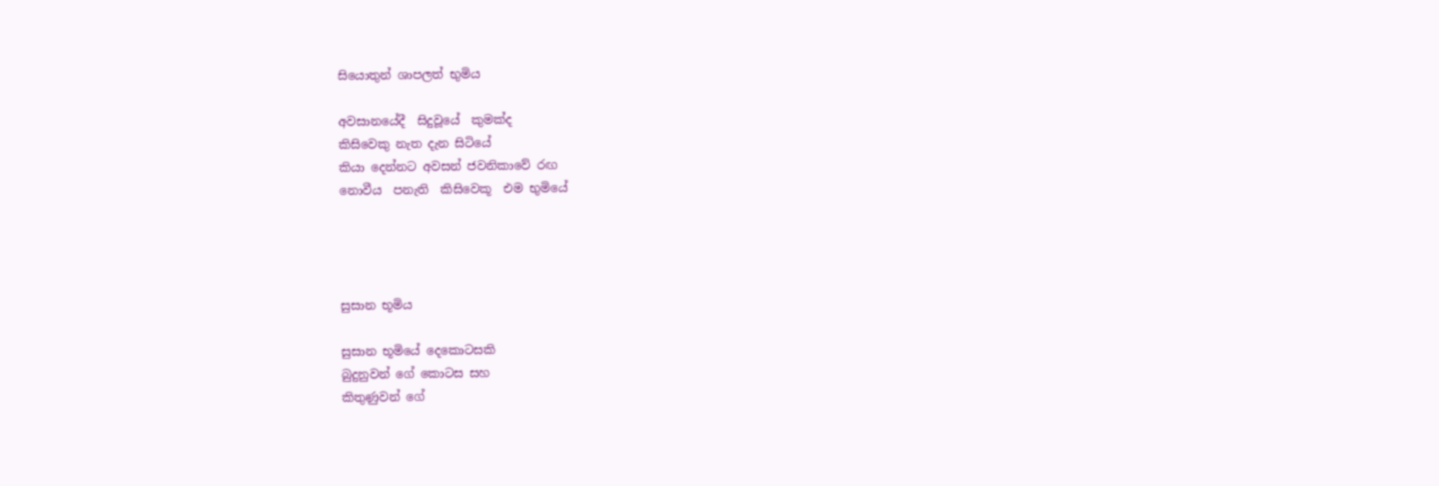සියොතුන් ශාපලත් භුමිය

අවසානයේදී  සිදුවූයේ  කුමක්ද
කිසිවෙකු නැත දැන සිටියේ
කියා දෙන්නට අවසන් ජවනිකාවේ රඟ
නොවීය  පනැති  කිසිවෙකූ  එම භුමියේ




සුසාන භූමිය

සුසාන භූමියේ දෙකොටසකි
බුදුනුවන් ගේ කොටස සහ
කිතුණුවන් ගේ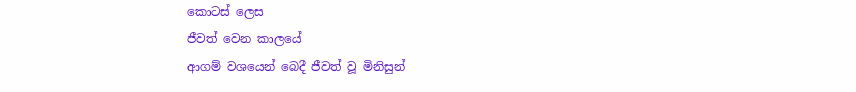කොටස් ලෙස
ජීවත් වෙන කාලයේ
ආගම් වශයෙන් බෙදී ජීවත් වූ මිනිසුන්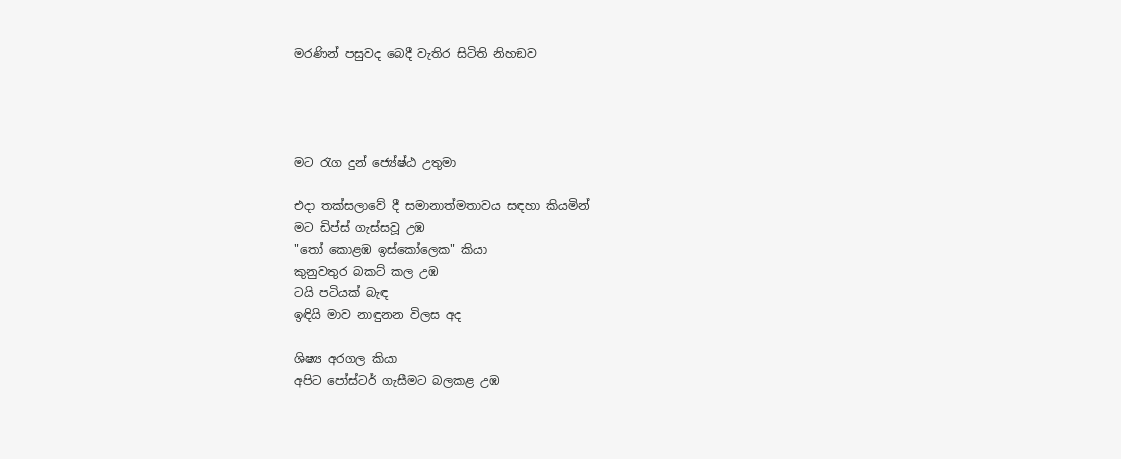මරණින් පසුවද බෙදී වැතිර සිටිති නිහඞව




මට රැග දුන් ජ්‍යේෂ්ඨ උතුමා

එදා තක්සලාවේ දී සමානාත්මතාවය සඳහා කියමින්
මට ඩිප්ස් ගැස්සවූ උඹ
"තෝ කොළඹ ඉස්කෝලෙක" කියා
කුනුවතුර බකට් කල උඹ
ටයි පටියක් බැඳ
ඉඳියි මාව නාඳුනන විලස අද

ශිෂ්‍ය අරගල කියා
අපිට පෝස්ටර් ගැසීමට බලකළ උඹ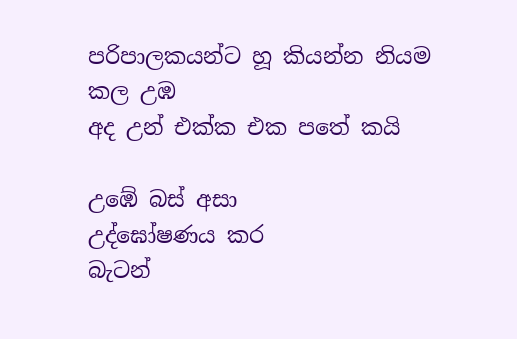පරිපාලකයන්ට හූ කියන්න නියම කල උඹ
අද උන් එක්ක එක පතේ කයි

උඹේ බස් අසා
උද්ඝෝෂණය කර
බැටන්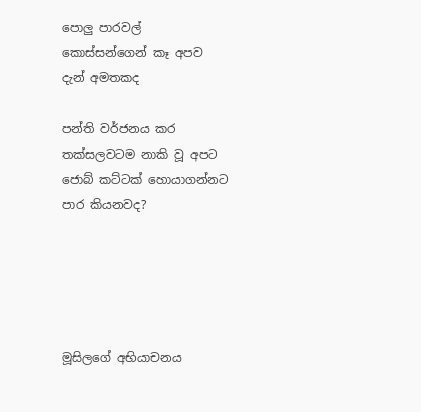පොලු පාරවල්
කොස්සන්ගෙන් කෑ අපව
දැන් අමතකද

පන්ති වර්ජනය කර
තක්සලවටම නාකි වූ අපට
ජොබ් කට්ටක් හොයාගන්නට
පාර කියනවද?





මූසිලගේ අභියාචනය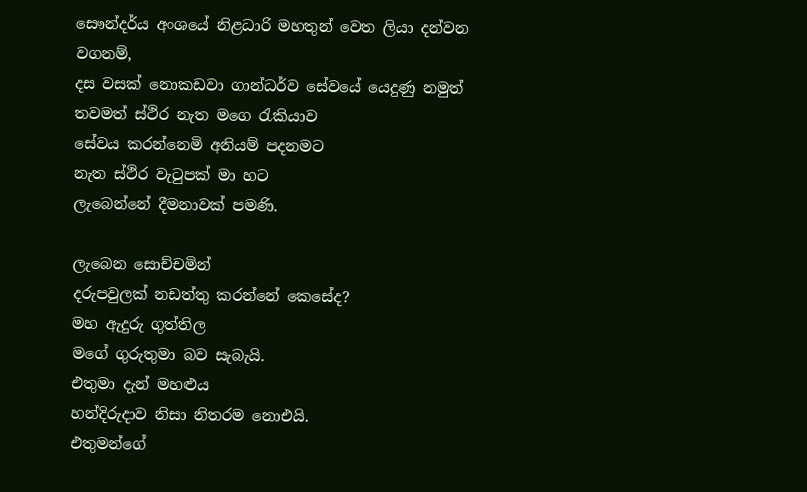සෞන්දර්ය අංශයේ නිළධාරි මහතුන් වෙත ලියා දන්වන වගනම්,
දස වසක් නොකඩවා ගාන්ධර්ව සේවයේ යෙදුණු නමුත්
තවමත් ස්ථිර නැත මගෙ රැකියාව
සේවය කරන්නෙමි අනියම් පදනමට
නැත ස්ථිර වැටුපක් මා හට
ලැබෙන්නේ දීමනාවක් පමණි.

ලැබෙන සොච්චමින්
දරුපවුලක් නඩත්තු කරන්නේ කෙසේද?
මහ ඇදුරු ගුත්තිල
මගේ ගුරුතුමා බව සැබැයි.
එතුමා දැන් මහළුය
හන්දිරුදාව නිසා නිතරම නොඑයි.
එතුමන්ගේ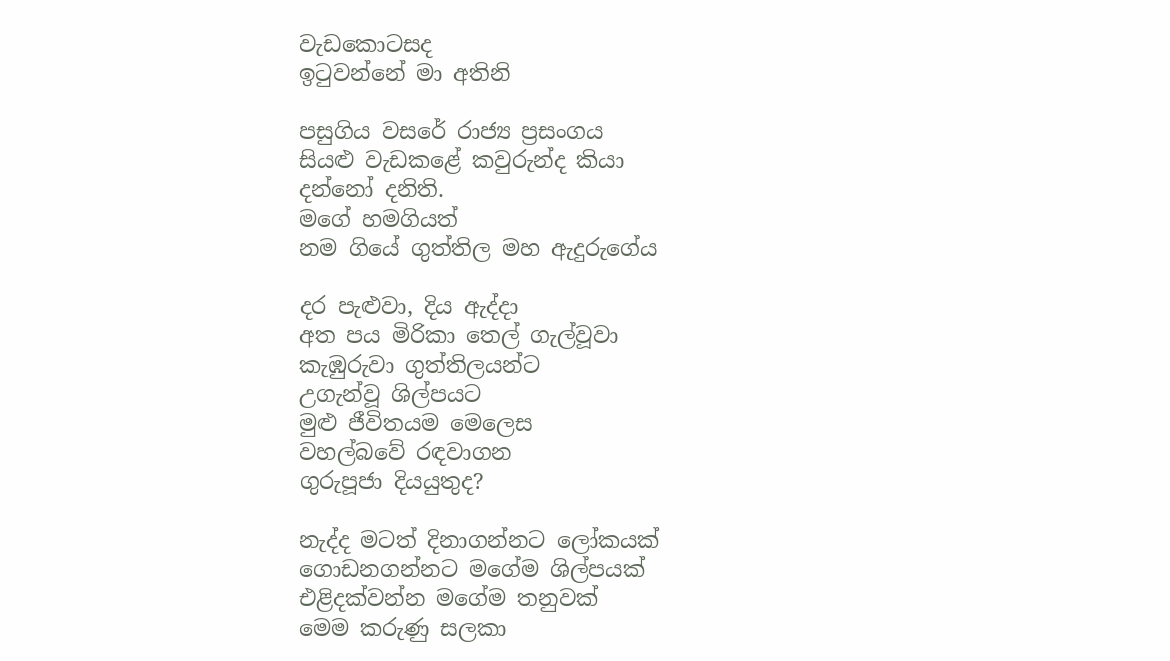වැඩකොටසද
ඉටුවන්නේ මා අතිනි

පසුගිය වසරේ රාජ්‍ය ප්‍රසංගය
සියළු වැඩකළේ කවුරුන්ද කියා
දන්නෝ දනිති.
මගේ හමගියත්
නම ගියේ ගුත්තිල මහ ඇදුරුගේය

දර පැළුවා, දිය ඇද්දා
අත පය මිරිකා තෙල් ගැල්වූවා
කැඹුරුවා ගුත්තිලයන්ට
උගැන්වූ ශිල්පයට
මුළු ජීවිතයම මෙලෙස
වහල්බවේ රඳවාගන
ගුරුපූජා දියයුතුද?

නැද්ද මටත් දිනාගන්නට ලෝකයක්
ගොඩනගන්නට මගේම ශිල්පයක්
එළිදක්වන්න මගේම තනුවක්
මෙම කරුණු සලකා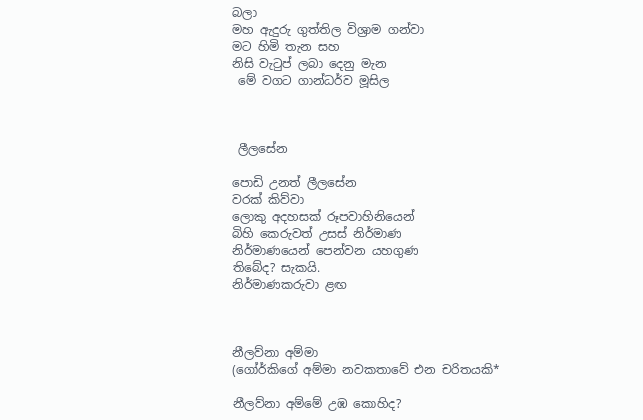බලා
මහ ඇදුරු ගුත්තිල විශ්‍රාම ගන්වා
මට හිමි තැන සහ
නිසි වැටුප් ලබා දෙනු මැන
 මේ වගට ගාන්ධර්ව මූසිල



 ලීලසේන

පොඩි උනත් ලීලසේන
වරක් කිව්වා
ලොකු අදහසක් රූපවාහිනියෙන්
බිහි කෙරුවත් උසස් නිර්මාණ
නිර්මාණයෙන් පෙන්වන යහගුණ
තිබේද? සැකයි.
නිර්මාණකරුවා ළඟ



නීලව්නා අම්මා
(ගෝර්කිගේ අම්මා නවකතාවේ එන චරිතයකි*

නීලව්නා අම්මේ උඹ කොහිද?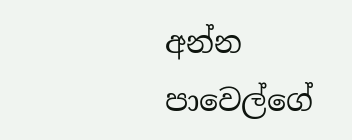අන්න පාවෙල්ගේ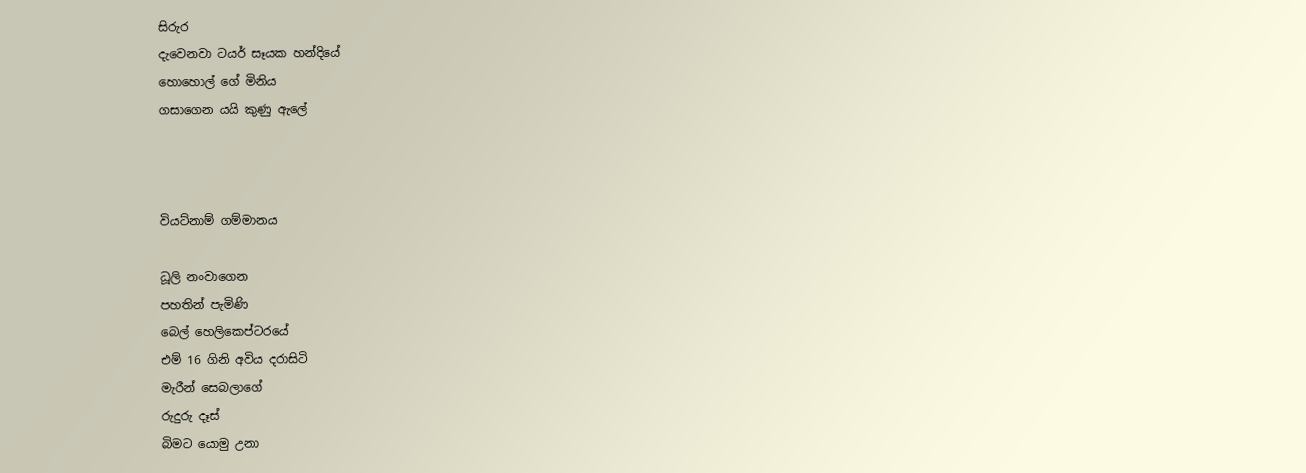සිරුර
දැවෙනවා ටයර් සෑයක හන්දියේ
හොහොල් ගේ මිනිය
ගසාගෙන යයි කුණු ඇලේ



වියට්නාම් ගම්මානය

ධූලි නංවාගෙන
පහතින් පැමිණි
බෙල් හෙලිකෙප්ටරයේ
එම් 16 ගිනි අවිය දරාසිටි
මැරීන් සෙබලාගේ
රුදුරු දෑස්
බිමට යොමු උනා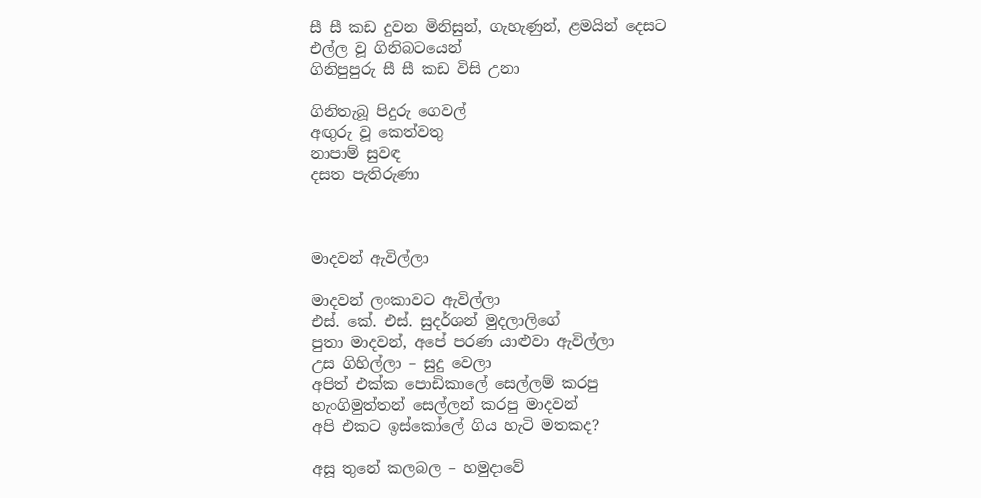සී සී කඩ දුවන මිනිසුන්, ගැහැණුන්, ළමයින් දෙසට
එල්ල වූ ගිනිබටයෙන්
ගිනිපුපුරු සී සී කඩ විසි උනා

ගිනිතැබූ පිදුරු ගෙවල්
අඟුරු වූ කෙත්වතු
නාපාම් සුවඳ
දසත පැතිරුණා



මාදවන් ඇවිල්ලා

මාදවන් ලංකාවට ඇවිල්ලා
එස්. කේ. එස්. සුදර්ශන් මුදලාලිගේ
පුතා මාදවන්, අපේ පරණ යාළුවා ඇවිල්ලා
උස ගිහිල්ලා – සුදු වෙලා
අපිත් එක්ක පොඩිකාලේ සෙල්ලම් කරපු
හැංගිමුත්තන් සෙල්ලන් කරපු මාදවන්
අපි එකට ඉස්කෝලේ ගිය හැටි මතකද?

අසූ තුනේ කලබල – හමුදාවේ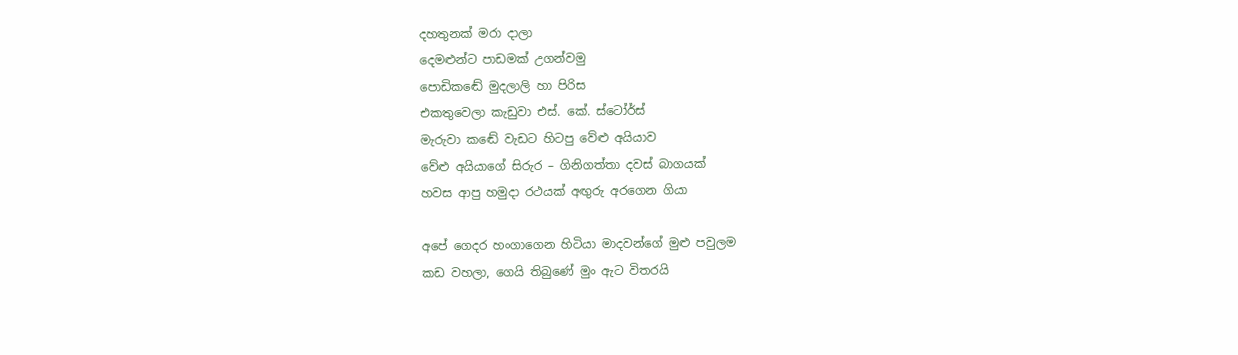දහතුනක් මරා දාලා
දෙමළුන්ට පාඩමක් උගන්වමු
පොඩිකඬේ මුදලාලි හා පිරිස
එකතුවෙලා කැඩුවා එස්. කේ. ස්ටෝර්ස්
මැරුවා කඬේ වැඩට හිටපු වේළු අයියාව
වේළු අයියාගේ සිරුර – ගිනිගත්තා දවස් බාගයක්
හවස ආපු හමුදා රථයක් අඟුරු අරගෙන ගියා

අපේ ගෙදර හංගාගෙන හිටියා මාදවන්ගේ මුළු පවුලම
කඩ වහලා, ගෙයි තිබුණේ මුං ඇට විතරයි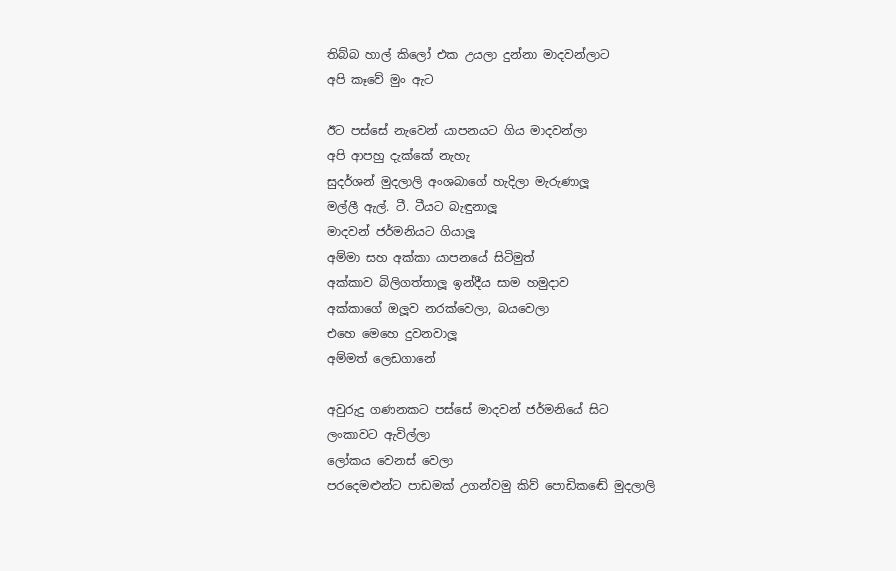තිබ්බ හාල් කිලෝ එක උයලා දුන්නා මාදවන්ලාට
අපි කෑවේ මුං ඇට

ඊට පස්සේ නැවෙන් යාපනයට ගිය මාදවන්ලා
අපි ආපහු දැක්කේ නැහැ
සුදර්ශන් මුදලාලි අංශබාගේ හැදිලා මැරුණාලූ
මල්ලී ඇල්. ටී. ටීයට බැඳුනාලූ
මාදවන් ජර්මනියට ගියාලූ
අම්මා සහ අක්කා යාපනයේ සිටිමුත්
අක්කාව බිලිගත්තාලූ ඉන්දීය සාම හමුදාව
අක්කාගේ ඔලූව නරක්වෙලා, බයවෙලා
එහෙ මෙහෙ දුවනවාලූ
අම්මත් ලෙඩගානේ

අවුරුදු ගණනකට පස්සේ මාදවන් ජර්මනියේ සිට
ලංකාවට ඇවිල්ලා
ලෝකය වෙනස් වෙලා
පරදෙමළුන්ට පාඩමක් උගන්වමු කිව් පොඩිකඬේ මුදලාලි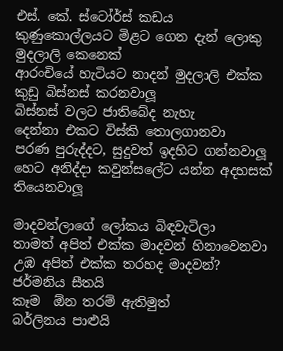එස්. කේ. ස්ටෝර්ස් කඩය
කුණුකොල්ලයට මිළට ගෙන දැන් ලොකු මුදලාලි කෙනෙක්
ආරංචියේ හැටියට නාදන් මුදලාලි එක්ක කුඩු බිස්නස් කරනවාලූ
බිස්නස් වලට ජාතිබේද නැහැ
දෙන්නා එකට විස්කි තොලගානවා
පරණ පුරුද්දට, සුදුවත් ඉදහිට ගන්නවාලූ
හෙට අනිද්දා කවුන්සලේට යන්න අදහසක් තියෙනවාලූ

මාදවන්ලාගේ ලෝකය බිඳවැටිලා
තාමත් අපිත් එක්ක මාදවන් හිනාවෙනවා
උඹ අපිත් එක්ක තරහද මාදවන්?
ජර්මනිය සීතයි
කෑම  ඕන තරම් ඇතිමුත්
බර්ලිනය පාළුයි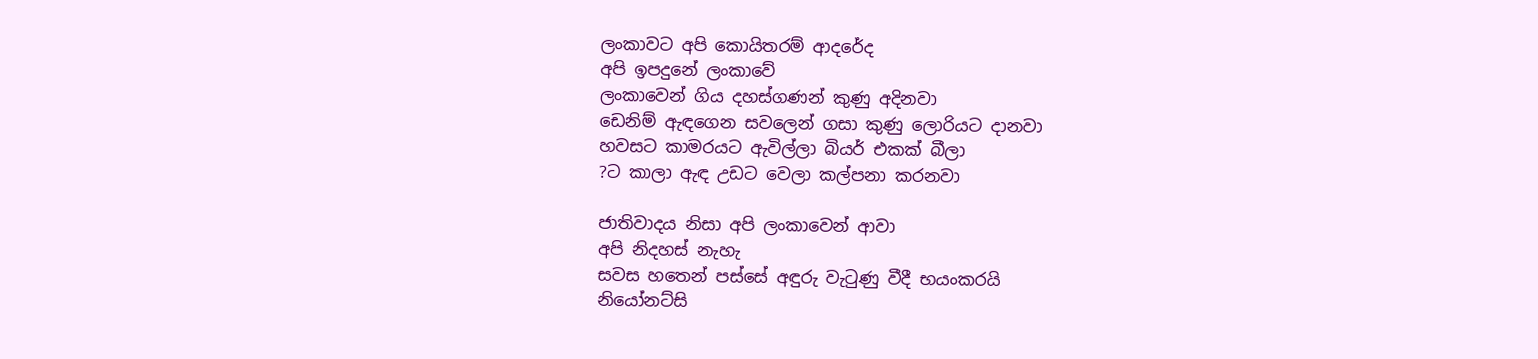ලංකාවට අපි කොයිතරම් ආදරේද
අපි ඉපදුනේ ලංකාවේ
ලංකාවෙන් ගිය දහස්ගණන් කුණු අදිනවා
ඩෙනිම් ඇඳගෙන සවලෙන් ගසා කුණු ලොරියට දානවා
හවසට කාමරයට ඇවිල්ලා බියර් එකක් බීලා
?ට කාලා ඇඳ උඩට වෙලා කල්පනා කරනවා

ජාතිවාදය නිසා අපි ලංකාවෙන් ආවා
අපි නිදහස් නැහැ
සවස හතෙන් පස්සේ අඳුරු වැටුණු වීදී භයංකරයි
නියෝනට්සි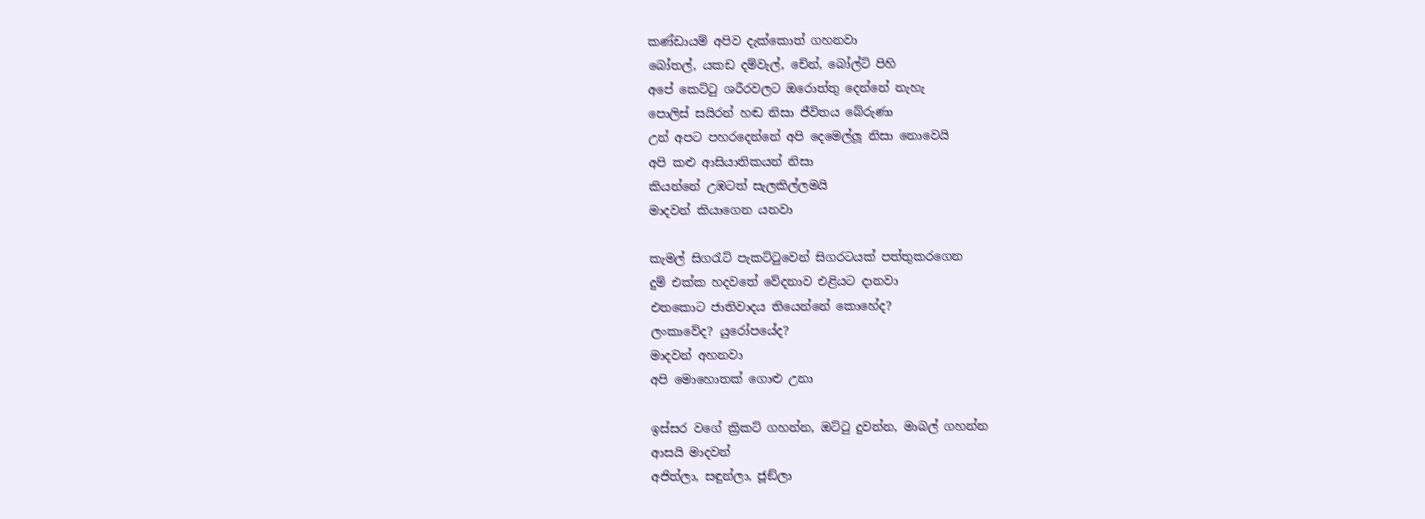කණ්ඩායම් අපිව දැක්කොත් ගහනවා
බෝතල්, යකඩ දම්වැල්, චේන්, බෝල්ට් පිහි
අපේ කෙට්ටු ශරීරවලට ඔරොත්තු දෙන්නේ නැහැ
පොලිස් සයිරන් හඬ නිසා ජීවිතය බේරුණා
උන් අපට පහරදෙන්නේ අපි දෙමෙල්ලූ නිසා නොවෙයි
අපි කළු ආසියාතිකයන් නිසා
කියන්නේ උඹටත් සැලකිල්ලමයි
මාදවන් කියාගෙන යනවා

කැමල් සිගරැට් පැකට්ටුවෙන් සිගරටයක් පත්තුකරගෙන
දුම් එක්ක හදවතේ වේදනාව එළියට දානවා
එතකොට ජාතිවාදය තියෙන්නේ කොහේද?
ලංකාවේද? යුරෝපයේද?
මාදවන් අහනවා
අපි මොහොතක් ගොළු උනා

ඉස්සර වගේ ක්‍රිකට් ගහන්න, ඔට්ටු දුවන්න, මාබල් ගහන්න
ආසයි මාදවන්
අජිත්ලා, සඳුන්ලා, ජූඞ්ලා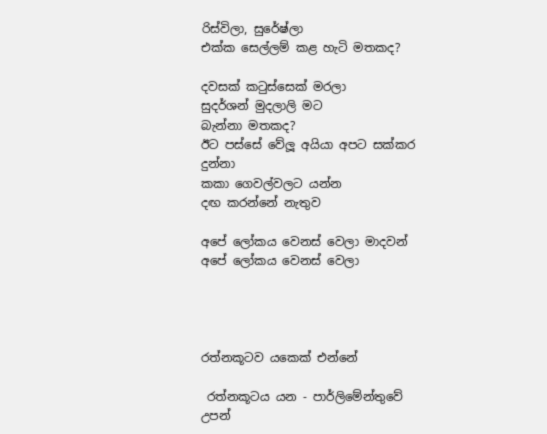රිස්විලා, සුරේෂ්ලා
එක්ක සෙල්ලම් කළ හැටි මතකද?

දවසක් කටුස්සෙක් මරලා
සුදර්ශන් මුදලාලි මට
බැන්නා මතකද?
ඊට පස්සේ වේලූ අයියා අපට සක්කර දුන්නා
කකා ගෙවල්වලට යන්න
දඟ කරන්නේ නැතුව

අපේ ලෝකය වෙනස් වෙලා මාදවන්
අපේ ලෝකය වෙනස් වෙලා




රත්නකූටව යකෙක් එන්නේ

 රත්නකූටය යන - පාර්ලිමේන්තුවේ උපන්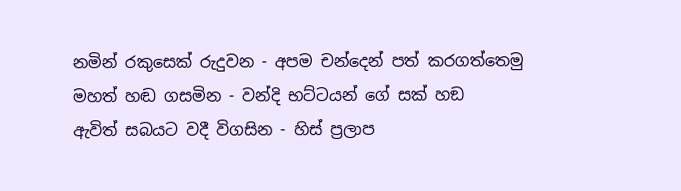නමින් රකුසෙක් රුදුවන - අපම චන්දෙන් පත් කරගත්තෙමු
මහත් හඬ ගසමින - වන්දි භට්ටයන් ගේ සක් හඞ
ඇවිත් සබයට වදී විගසින - හිස් ප්‍රලාප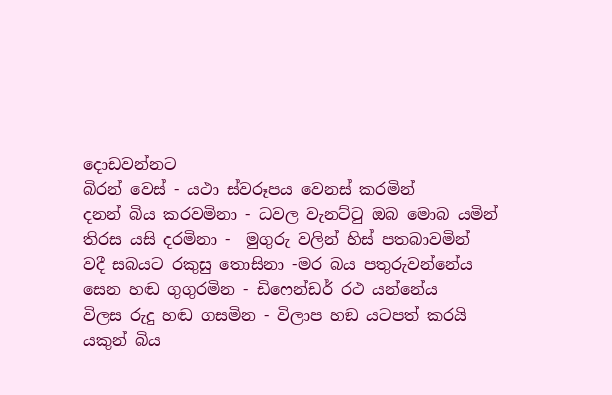දොඩවන්නට
බිරන් වෙස් - යථා ස්වරූපය වෙනස් කරමින්
දනන් බිය කරවමිනා - ධවල වැනට්ටු ඔබ මොබ යමින්
තිරස යසි දරමිනා -  මුගුරු වලින් හිස් පතබාවමින්
වදී සබයට රකුසු තොසිනා -මර බය පතුරුවන්නේය
සෙන හඬ ගුගුරමින - ඩිෆෙන්ඩර් රථ යන්නේය
විලස රුදු හඬ ගසමින - විලාප හඞ යටපත් කරයි
යකුන් බිය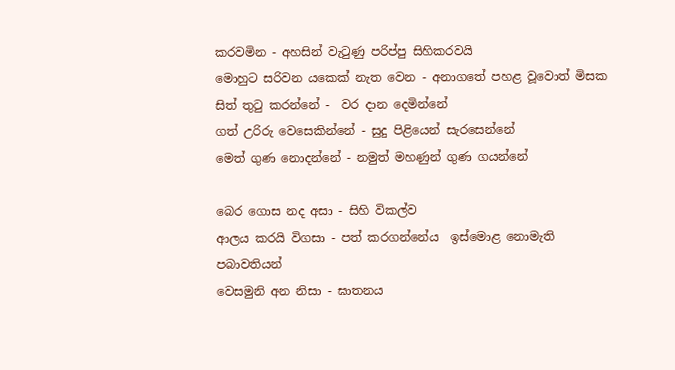කරවමින - අහසින් වැටුණු පරිප්පු සිහිකරවයි
මොහුට සරිවන යකෙක් නැත වෙන - අනාගතේ පහළ වූවොත් මිසක
සිත් තුටු කරන්නේ -  වර දාන දෙමින්නේ
ගත් උරිරු වෙසෙකින්නේ - සුදු පිළියෙන් සැරසෙන්නේ
මෙත් ගුණ නොදන්නේ - නමුත් මහණුන් ගුණ ගයන්නේ

බෙර ගොස නද අසා - සිහි විකල්ව
ආලය කරයි විගසා - පත් කරගන්නේය  ඉස්මොළ නොමැති පබාවතියන්
වෙසමුනි අන නිසා - ඝාතනය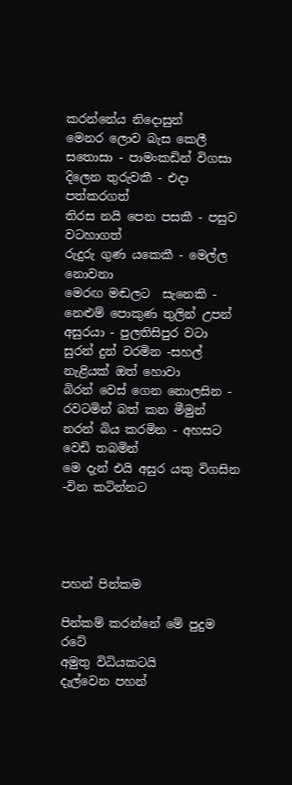කරන්නේය නිදොසුන්
මෙනර ලොව බැස කෙලී සතොසා - පාමංකඩින් විගසා
දිලෙන තුරුවකී - එදා පත්කරගත්
තිරස නයි පෙන පසකී - පසුව වටහාගත්
රුදුරු ගුණ යකෙකී - මෙල්ල නොවනා
මෙරඟ මඬලට  සැනෙකි - නෙළුම් පොකුණ තුලින් උපන්
අසුරයා - පුලතිසිපුර වටා
සුරන් දුන් වරමින -සහල් නැළියක් ඔත් හොවා
බිරන් වෙස් ගෙන නොලසින - රවටමින් බත් කන මීමුන්
නරන් බිය කරමින - අහසට වෙඩි තබමින්
මෙ දැන් එයි අසුර යකු විගසින -වින කටින්නට




පහන් පින්කම

පින්කම් කරන්නේ මේ පුදුම රටේ
අමුතු විධියකටයි
දැල්වෙන පහන්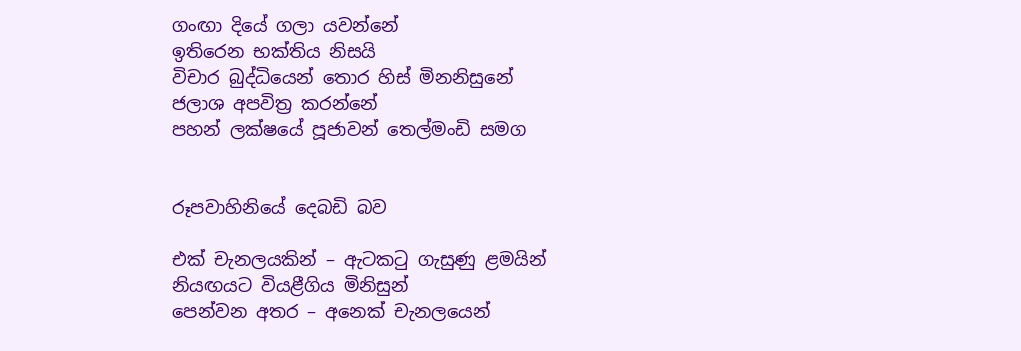ගංඟා දියේ ගලා යවන්නේ
ඉතිරෙන භක්තිය නිසයි
විචාර බුද්ධියෙන් තොර හිස් මිනනිසුනේ
ජලාශ අපවිත්‍ර කරන්නේ
පහන් ලක්ෂයේ පූජාවන් තෙල්මංඩි සමග


රූපවාහිනියේ දෙබඩි බව

එක් චැනලයකින් – ඇටකටු ගැසුණු ළමයින්
නියඟයට වියළීගිය මිනිසුන්
පෙන්වන අතර – අනෙක් චැනලයෙන්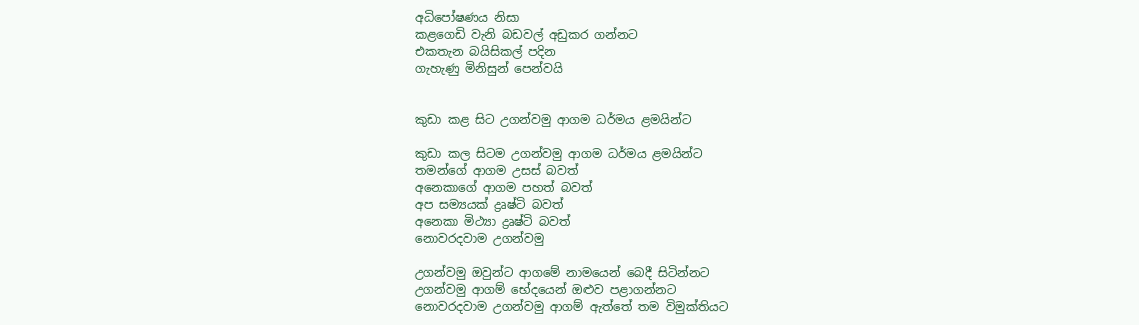අධිපෝෂණය නිසා
කළගෙඩි වැනි බඩවල් අඩුකර ගන්නට
එකතැන බයිසිකල් පදින
ගැහැණු මිනිසුන් පෙන්වයි


කුඩා කළ සිට උගන්වමු ආගම ධර්මය ළමයින්ට

කුඩා කල සිටම උගන්වමු ආගම ධර්මය ළමයින්ට
තමන්ගේ ආගම උසස් බවත්
අනෙකාගේ ආගම පහත් බවත්
අප සම්‍යයක් ද්‍රෘෂ්ටි බවත්
අනෙකා මිථ්‍යා ද්‍රෘෂ්ටි බවත්
නොවරදවාම උගන්වමු

උගන්වමු ඔවුන්ට ආගමේ නාමයෙන් බෙදී සිටින්නට
උගන්වමු ආගම් භේදයෙන් ඔළුව පළාගන්නට
නොවරදවාම උගන්වමු ආගම් ඇත්තේ තම විමුක්තියට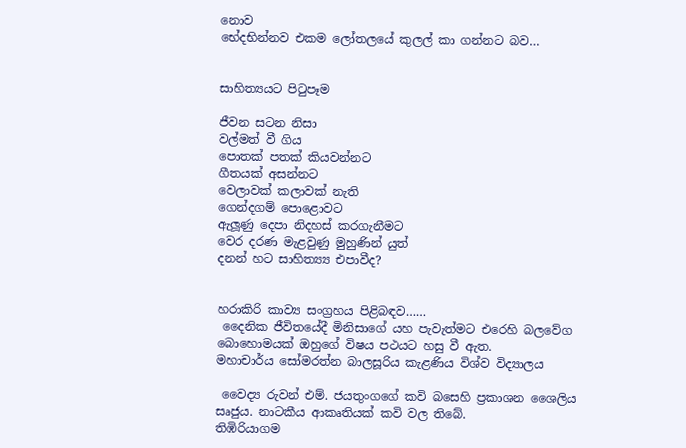නොව
භේදභින්නව එකම ලෝතලයේ කුලල් කා ගන්නට බව…


සාහිත්‍යයට පිටුපෑම

ජීවන සටන නිසා
වල්මත් වී ගිය
පොතක් පතක් කියවන්නට
ගීතයක් අසන්නට
වෙලාවක් කලාවක් නැති
ගෙන්දගම් පොළොවට
ඇලූණු දෙපා නිදහස් කරගැනීමට
වෙර දරණ මැළවුණු මුහුණින් යුත්
දනන් හට සාහිත්‍ය්‍ය එපාවීද?


හරාකිරි කාව්‍ය සංග්‍රහය පිළිබඳව……
 දෛනික ජීවිතයේදී මිනිසාගේ යහ පැවැත්මට එරෙහි බලවේග බොහොමයක් ඔහුගේ විෂය පථයට හසු වී ඇත.
මහාචාර්ය සෝමරත්න බාලසූරිය කැළණිය විශ්ව විද්‍යාලය

 වෛද්‍ය රුවන් එම්. ජයතුංගගේ කවි බසෙහි ප්‍රකාශන ශෛලිය සෘජුය. නාටකීය ආකෘතියක් කවි වල තිබේ.
තිඹිරියාගම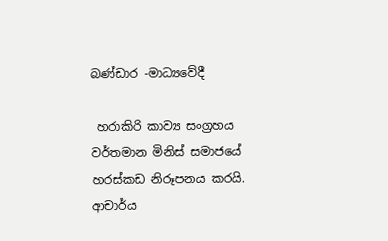බණ්ඩාර -මාධ්‍යවේදී

 හරාකිරි කාව්‍ය සංග්‍රහය වර්තමාන මිනිස් සමාජයේ හරස්කඩ නිරූපනය කරයි.
ආචාර්ය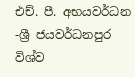එච්. පී. අභයවර්ධන -ශ්‍රී ජයවර්ධනපුර විශ්ව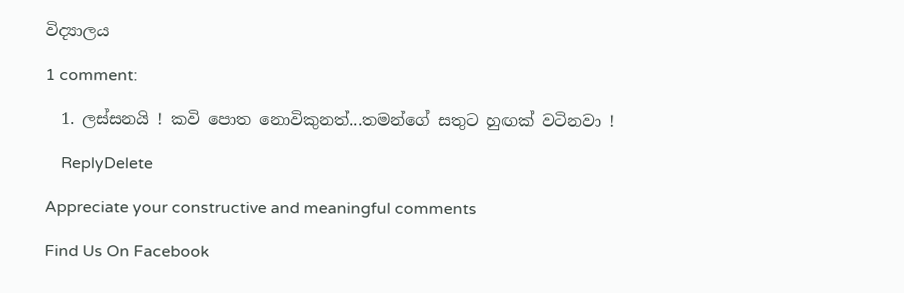විද්‍යාලය

1 comment:

  1. ලස්සනයි ! කවි පොත නොවිකුනත්...තමන්ගේ සතුට හුඟක් වටිනවා !

    ReplyDelete

Appreciate your constructive and meaningful comments

Find Us On Facebook